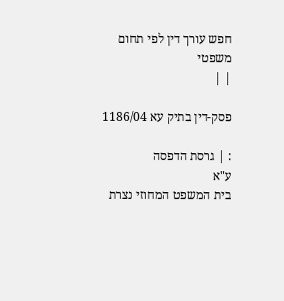חפש עורך דין לפי תחום משפטי
| |

פסק-דין בתיק עא 1186/04

: | גרסת הדפסה
ע"א
בית המשפט המחוזי נצרת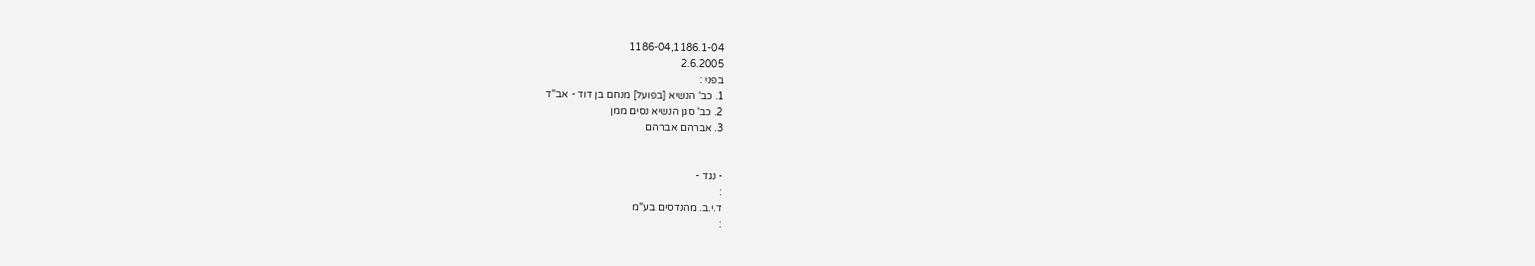1186-04,1186.1-04
2.6.2005
בפני :
1. כב' הנשיא [בפועל] מנחם בן דוד - אב"ד
2. כב' סגן הנשיא נסים ממן
3. אברהם אברהם


- נגד -
:
ד.י.ב. מהנדסים בע"מ
: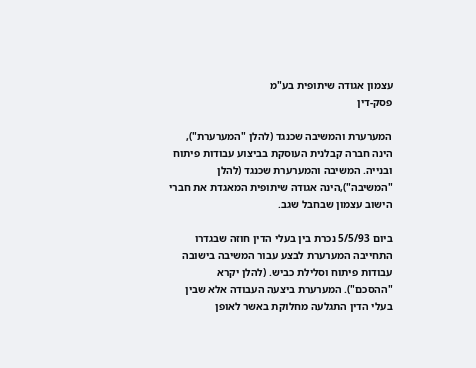עצמון אגודה שיתופית בע"מ
פסק-דין

המערערת והמשיבה שכנגד (להלן "המערערת"), הינה חברה קבלנית העוסקת בביצוע עבודות פיתוח ובנייה. המשיבה והמערערת שכנגד (להלן "המשיבה"),הינה אגודה שיתופית המאגדת את חברי הישוב עצמון שבחבל שגב.

ביום 5/5/93 נכרת בין בעלי הדין חוזה שבגדרו התחייבה המערערת לבצע עבור המשיבה בישובה עבודות פיתוח וסלילת כביש. (להלן יקרא "ההסכם"). המערערת ביצעה העבודה אלא שבין בעלי הדין התגלעה מחלוקת באשר לאופן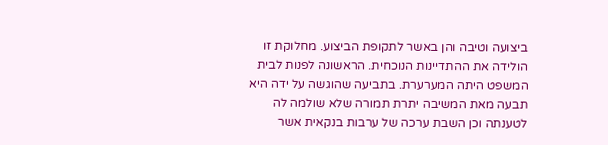ביצועה וטיבה והן באשר לתקופת הביצוע. מחלוקת זו הולידה את ההתדיינות הנוכחית. הראשונה לפנות לבית המשפט היתה המערערת. בתביעה שהוגשה על ידה היא תבעה מאת המשיבה יתרת תמורה שלא שולמה לה לטענתה וכן השבת ערכה של ערבות בנקאית אשר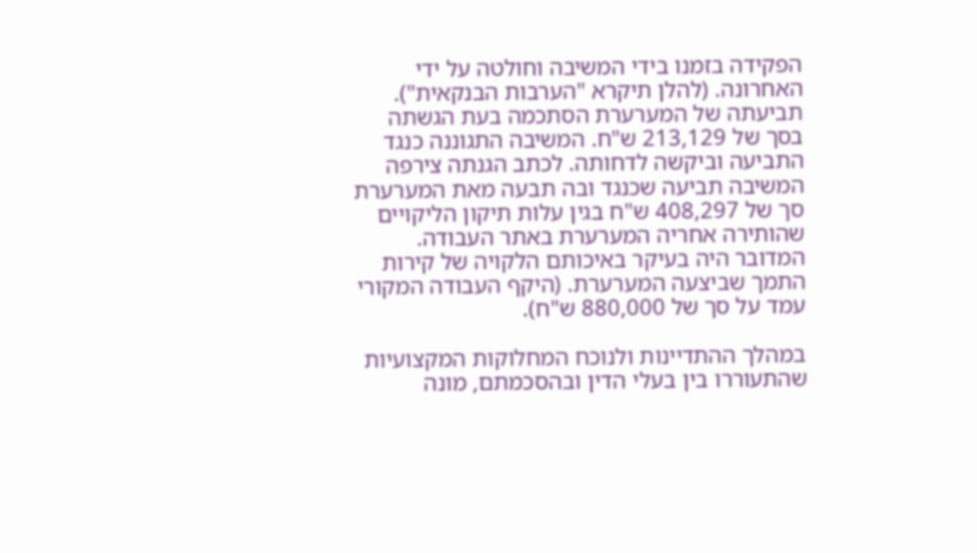הפקידה בזמנו בידי המשיבה וחולטה על ידי האחרונה. (להלן תיקרא "הערבות הבנקאית"). תביעתה של המערערת הסתכמה בעת הגשתה בסך של 213,129 ש"ח. המשיבה התגוננה כנגד התביעה וביקשה לדחותה. לכתב הגנתה צירפה המשיבה תביעה שכנגד ובה תבעה מאת המערערת סך של 408,297 ש"ח בגין עלות תיקון הליקויים שהותירה אחריה המערערת באתר העבודה. המדובר היה בעיקר באיכותם הלקויה של קירות התמך שביצעה המערערת. (היקף העבודה המקורי עמד על סך של 880,000 ש"ח).

במהלך ההתדיינות ולנוכח המחלוקות המקצועיות שהתעוררו בין בעלי הדין ובהסכמתם, מונה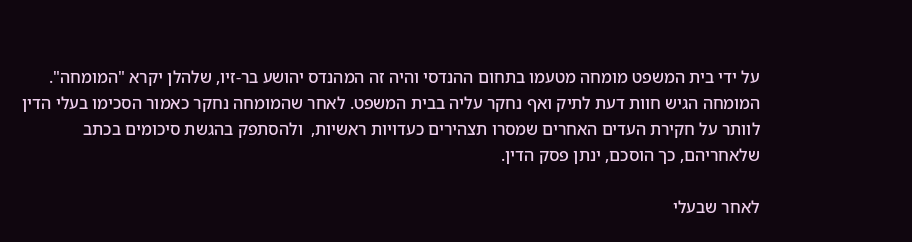על ידי בית המשפט מומחה מטעמו בתחום ההנדסי והיה זה המהנדס יהושע בר-זיו, שלהלן יקרא "המומחה". המומחה הגיש חוות דעת לתיק ואף נחקר עליה בבית המשפט. לאחר שהמומחה נחקר כאמור הסכימו בעלי הדין לוותר על חקירת העדים האחרים שמסרו תצהירים כעדויות ראשיות,  ולהסתפק בהגשת סיכומים בכתב שלאחריהם, כך הוסכם, ינתן פסק הדין.

לאחר שבעלי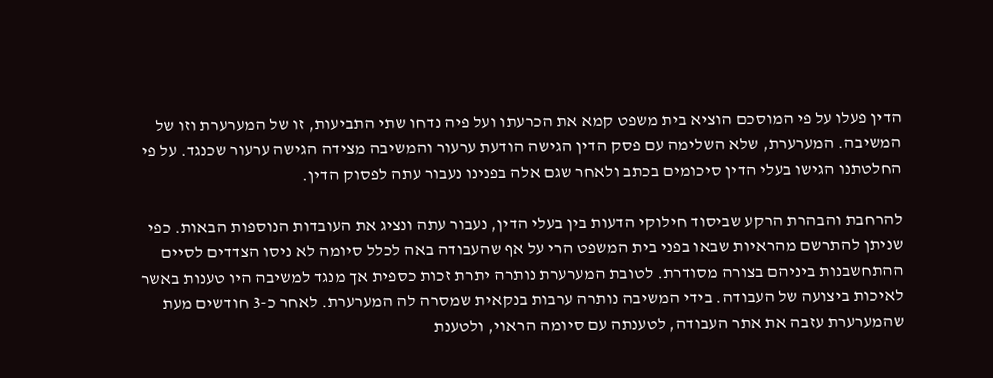הדין פעלו על פי המוסכם הוציא בית משפט קמא את הכרעתו ועל פיה נדחו שתי התביעות, זו של המערערת וזו של המשיבה. המערערת, שלא השלימה עם פסק הדין הגישה הודעת ערעור והמשיבה מצידה הגישה ערעור שכנגד. על פי החלטתנו הגישו בעלי הדין סיכומים בכתב ולאחר שגם אלה בפנינו נעבור עתה לפסוק הדין.

להרחבת והבהרת הרקע שביסוד חילוקי הדעות בין בעלי הדין, נעבור עתה ונציג את העובדות הנוספות הבאות. כפי שניתן להתרשם מהראיות שבאו בפני בית המשפט הרי על אף שהעבודה באה לכלל סיומה לא ניסו הצדדים לסיים ההתחשבנות ביניהם בצורה מסודרת. לטובת המערערת נותרה יתרת זכות כספית אך מנגד למשיבה היו טענות באשר לאיכות ביצועה של העבודה. בידי המשיבה נותרה ערבות בנקאית שמסרה לה המערערת. לאחר כ-3 חודשים מעת שהמערערת עזבה את אתר העבודה, לטענתה עם סיומה הראוי, ולטענת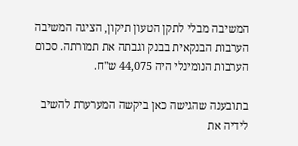המשיבה מבלי לתקן הטעון תיקון, הציגה המשיבה הערבות הבנקאית בבנק וגבתה את תמורתה. סכום הערבות הנומינלי היה 44,075 ש"ח.

בתובענה שהגישה כאן ביקשה המערערת להשיב לידיה את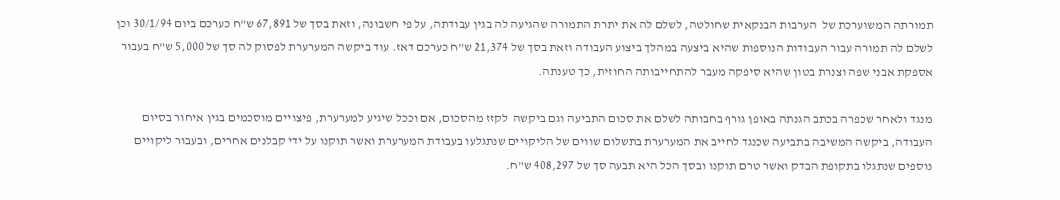תמורתה המשוערכת של  הערבות הבנקאית שחולטה, לשלם לה את יתרת התמורה שהגיעה לה בגין עבודתה, על פי חשבונה, וזאת בסך של 67,891 ש"ח כערכם ביום 30/1/94 וכן לשלם לה תמורה עבור העבודות הנוספות שהיא ביצעה במהלך ביצוע העבודה וזאת בסך של 21,374 ש"ח כערכם דאז. עוד ביקשה המערערת לפסוק לה סך של 5,000 ש"ח בעבור אספקת אבני שפה וצנרת בטון שהיא סיפקה מעבר להתחייבותה החוזית, כך טענתה.

מנגד ולאחר שכפרה בכתב הגנתה באופן גורף בחבותה לשלם את סכום התביעה וגם ביקשה  לקזז מהסכום, אם וככל שיגיע למערערת, פיצויים מוסכמים בגין איחור בסיום העבודה, ביקשה המשיבה בתביעה שכנגד לחייב את המערערת בתשלום שווים של הליקויים שנתגלעו בעבודת המערערת ואשר תוקנו על ידי קבלנים אחרים, ובעבור ליקויים נוספים שנתגלו בתקופת הבדק ואשר טרם תוקנו ובסך הכל היא תבעה סך של 408,297 ש"ח.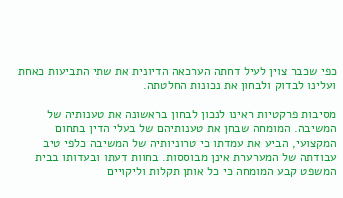כפי שכבר צוין לעיל דחתה הערכאה הדיונית את שתי התביעות כאחת ועלינו לבדוק ולבחון את נכונות החלטתה.

מסיבות פרקטיות ראינו לנכון לבחון בראשונה את טענותיה של המשיבה. המומחה שבחן את טענותיהם של בעלי הדין בתחום המקצועי, הביע את עמדתו כי טרוניותיה של המשיבה כלפי טיב עבודתה של המערערת אינן מבוססות. בחוות דעתו ובעדותו בבית המשפט קבע המומחה כי כל אותן תקלות וליקויים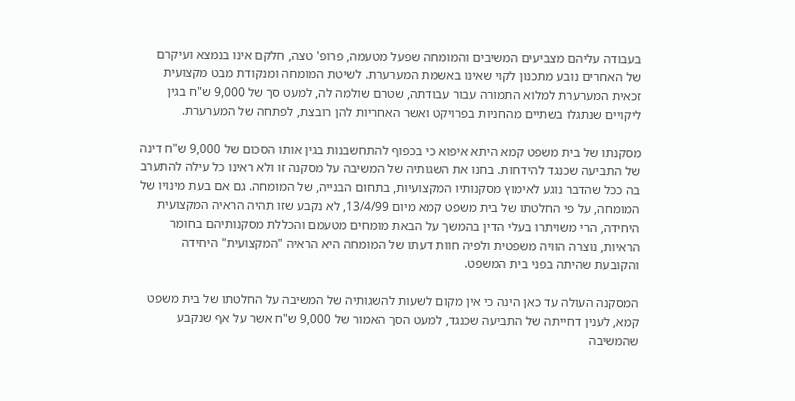בעבודה עליהם מצביעים המשיבים והמומחה שפעל מטעמה, פרופ' טצה, חלקם אינו בנמצא ועיקרם של האחרים נובע מתכנון לקוי שאינו באשמת המערערת. לשיטת המומחה ומנקודת מבט מקצועית  זכאית המערערת למלוא התמורה עבור עבודתה, שטרם שולמה לה, למעט סך של 9,000 ש"ח בגין ליקויים שנתגלו בשתיים מהחניות בפרויקט ואשר האחריות להן רובצת, לפתחה של המערערת.

מסקנתו של בית משפט קמא היתא איפוא כי בכפוף להתחשבנות בגין אותו הסכום של 9,000 ש"ח דינה של התביעה שכנגד להידחות. בחנו את השגותיה של המשיבה על מסקנה זו ולא ראינו כל עילה להתערב בה ככל שהדבר נוגע לאימוץ מסקנותיו המקצועיות, בתחום הבנייה, של המומחה. גם אם בעת מינויו של המומחה, על פי החלטתו של בית משפט קמא מיום 13/4/99, לא נקבע שזו תהיה הראיה המקצועית היחידה, הרי משויתרו בעלי הדין בהמשך על הבאת מומחים מטעמם והכללת מסקנותיהם בחומר הראיות, נוצרה הוויה משפטית ולפיה חוות דעתו של המומחה היא הראיה "המקצועית" היחידה והקובעת שהיתה בפני בית המשפט.

המסקנה העולה עד כאן הינה כי אין מקום לשעות להשגותיה של המשיבה על החלטתו של בית משפט קמא, לענין דחייתה של התביעה שכנגד, למעט הסך האמור של 9,000 ש"ח אשר על אף שנקבע שהמשיבה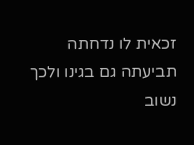זכאית לו נדחתה תביעתה גם בגינו ולכך נשוב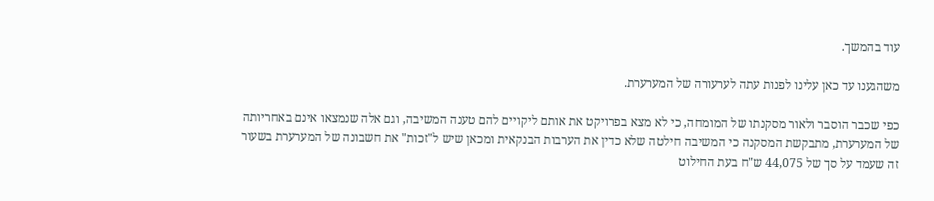עוד בהמשך.

משהגענו עד כאן עלינו לפנות עתה לערעורה של המערערת.

כפי שכבר הוסבר ולאור מסקנתו של המומחה, כי לא מצא בפרויקט את אותם ליקויים להם טענה המשיבה, וגם אלה שנמצאו אינם באחריותה של המערערת, מתבקשת המסקנה כי המשיבה חילטה שלא כדין את הערבות הבנקאית ומכאן שיש ל"זכות" את חשבונה של המערערת בשעור זה שעמד על סך של 44,075 ש"ח בעת החילוט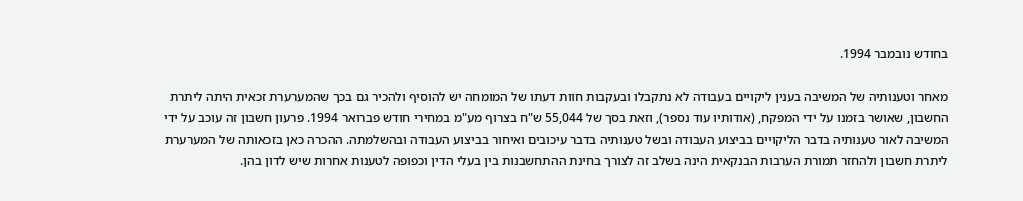בחודש נובמבר 1994.

מאחר וטענותיה של המשיבה בענין ליקויים בעבודה לא נתקבלו ובעקבות חוות דעתו של המומחה יש להוסיף ולהכיר גם בכך שהמערערת זכאית היתה ליתרת החשבון, שאושר בזמנו על ידי המפקח, (אודותיו עוד נספר), וזאת בסך של 55,044 ש"ח בצרוף מע"מ במחירי חודש פברואר 1994. פרעון חשבון זה עוכב על ידי המשיבה לאור טענותיה בדבר הליקויים בביצוע העבודה ובשל טענותיה בדבר עיכובים ואיחור בביצוע העבודה ובהשלמתה. ההכרה כאן בזכאותה של המערערת ליתרת חשבון ולהחזר תמורת הערבות הבנקאית הינה בשלב זה לצורך בחינת ההתחשבנות בין בעלי הדין וכפופה לטענות אחרות שיש לדון בהן.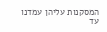המסקנות עליהן עמדנו עד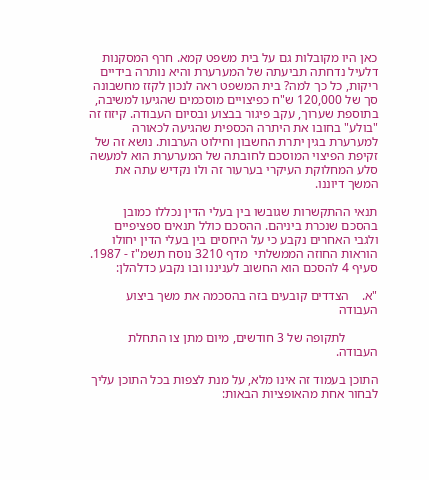כאן היו מקובלות גם על בית משפט קמא. חרף המסקנות דלעיל נדחתה תביעתה של המערערת והיא נותרה בידיים ריקות, כל כך למה? בית המשפט ראה לנכון לקזז מחשבונה סך של 120,000 ש"ח כפיצויים מוסכמים שהגיעו למשיבה, בתוספת שערוך, עקב פיגור בבצוע ובסיום העבודה. קיזוז זה "בולע" בחובו את היתרה הכספית שהגיעה לכאורה למערערת בגין יתרת החשבון וחילוט הערבות. נושא זה של זקיפת הפיצוי המוסכם לחובתה של המערערת הוא למעשה סלע המחלוקת העיקרי בערעור זה ולו נקדיש עתה את המשך דיוננו.

תנאי ההתקשרות שגובשו בין בעלי הדין נכללו כמובן בהסכם שנכרת ביניהם. ההסכם כולל תנאים ספציפיים ולגבי האחרים נקבע כי על היחסים בין בעלי הדין יחולו הוראות החוזה הממשלתי  מדף 3210 נוסח תשמ"ז - 1987. סעיף 4 להסכם הוא החשוב לעניננו ובו נקבע כדלהלן:

"א.    הצדדים קובעים בזה בהסכמה את משך ביצוע העבודה

          לתקופה של 3 חודשים, מיום מתן צו התחלת העבודה.

התוכן בעמוד זה אינו מלא, על מנת לצפות בכל התוכן עליך לבחור אחת מהאופציות הבאות: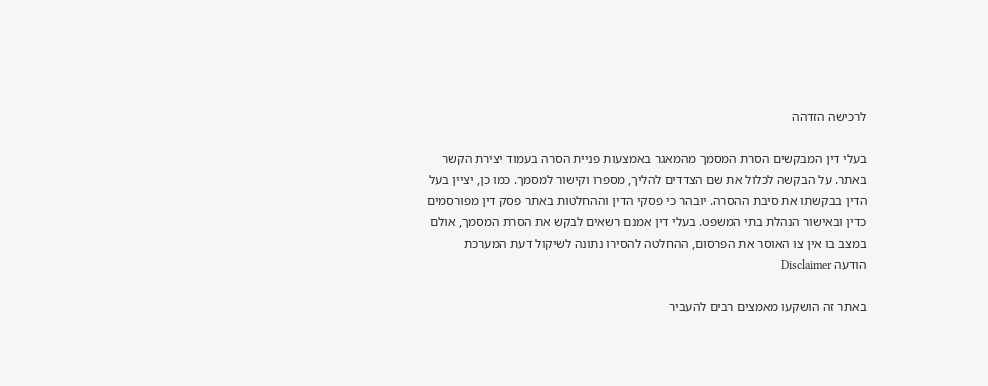לרכישה הזדהה

בעלי דין המבקשים הסרת המסמך מהמאגר באמצעות פניית הסרה בעמוד יצירת הקשר באתר. על הבקשה לכלול את שם הצדדים להליך, מספרו וקישור למסמך. כמו כן, יציין בעל הדין בבקשתו את סיבת ההסרה. יובהר כי פסקי הדין וההחלטות באתר פסק דין מפורסמים כדין ובאישור הנהלת בתי המשפט. בעלי דין אמנם רשאים לבקש את הסרת המסמך, אולם במצב בו אין צו האוסר את הפרסום, ההחלטה להסירו נתונה לשיקול דעת המערכת
הודעה Disclaimer

באתר זה הושקעו מאמצים רבים להעביר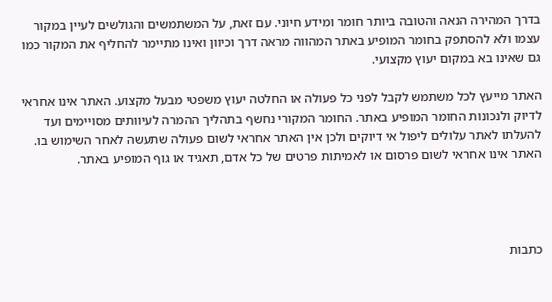בדרך המהירה הנאה והטובה ביותר חומר ומידע חיוני. עם זאת, על המשתמשים והגולשים לעיין במקור עצמו ולא להסתפק בחומר המופיע באתר המהווה מראה דרך וכיוון ואינו מתיימר להחליף את המקור כמו גם שאינו בא במקום יעוץ מקצועי.

האתר מייעץ לכל משתמש לקבל לפני כל פעולה או החלטה יעוץ משפטי מבעל מקצוע. האתר אינו אחראי לדיוק ולנכונות החומר המופיע באתר. החומר המקורי נחשף בתהליך ההמרה לעיוותים מסויימים ועד להעלתו לאתר עלולים ליפול אי דיוקים ולכן אין האתר אחראי לשום פעולה שתעשה לאחר השימוש בו. האתר אינו אחראי לשום פרסום או לאמיתות פרטים של כל אדם, תאגיד או גוף המופיע באתר.




כתבות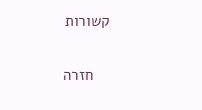קשורות

    חזרה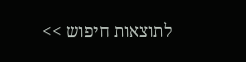לתוצאות חיפוש >>